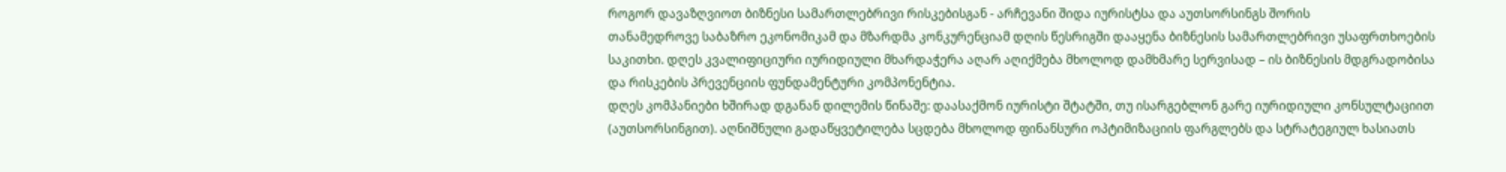როგორ დავაზღვიოთ ბიზნესი სამართლებრივი რისკებისგან - არჩევანი შიდა იურისტსა და აუთსორსინგს შორის
თანამედროვე საბაზრო ეკონომიკამ და მზარდმა კონკურენციამ დღის წესრიგში დააყენა ბიზნესის სამართლებრივი უსაფრთხოების საკითხი. დღეს კვალიფიციური იურიდიული მხარდაჭერა აღარ აღიქმება მხოლოდ დამხმარე სერვისად – ის ბიზნესის მდგრადობისა და რისკების პრევენციის ფუნდამენტური კომპონენტია.
დღეს კომპანიები ხშირად დგანან დილემის წინაშე: დაასაქმონ იურისტი შტატში, თუ ისარგებლონ გარე იურიდიული კონსულტაციით (აუთსორსინგით). აღნიშნული გადაწყვეტილება სცდება მხოლოდ ფინანსური ოპტიმიზაციის ფარგლებს და სტრატეგიულ ხასიათს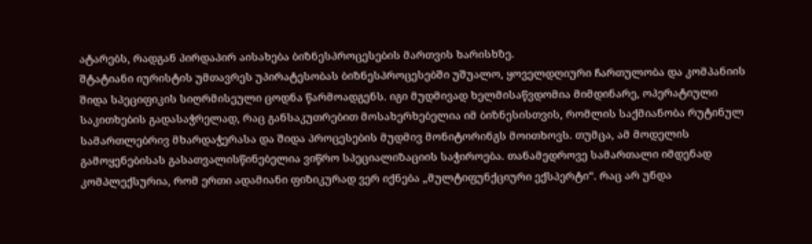ატარებს, რადგან პირდაპირ აისახება ბიზნესპროცესების მართვის ხარისხზე.
შტატიანი იურისტის უმთავრეს უპირატესობას ბიზნესპროცესებში უშუალო, ყოველდღიური ჩართულობა და კომპანიის შიდა სპეციფიკის სიღრმისეული ცოდნა წარმოადგენს. იგი მუდმივად ხელმისაწვდომია მიმდინარე, ოპერატიული საკითხების გადასაჭრელად, რაც განსაკუთრებით მოსახერხებელია იმ ბიზნესისთვის, რომლის საქმიანობა რუტინულ სამართლებრივ მხარდაჭერასა და შიდა პროცესების მუდმივ მონიტორინგს მოითხოვს. თუმცა, ამ მოდელის გამოყენებისას გასათვალისწინებელია ვიწრო სპეციალიზაციის საჭიროება. თანამედროვე სამართალი იმდენად კომპლექსურია, რომ ერთი ადამიანი ფიზიკურად ვერ იქნება „მულტიფუნქციური ექსპერტი“. რაც არ უნდა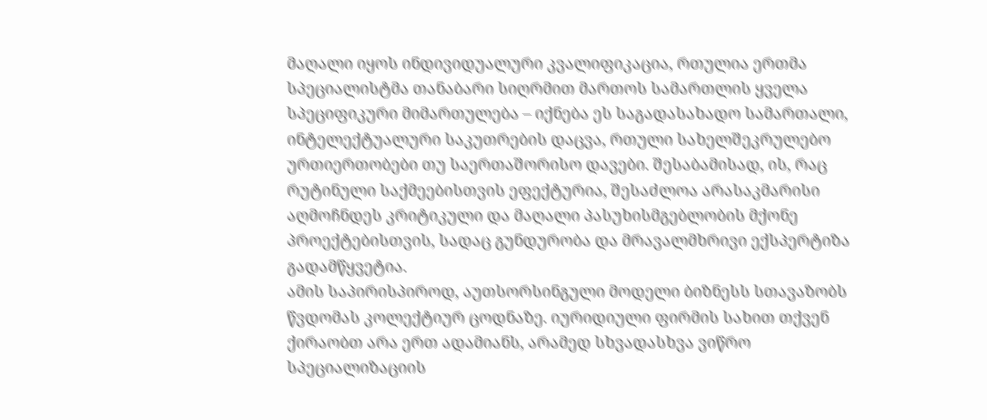მაღალი იყოს ინდივიდუალური კვალიფიკაცია, რთულია ერთმა სპეციალისტმა თანაბარი სიღრმით მართოს სამართლის ყველა სპეციფიკური მიმართულება – იქნება ეს საგადასახადო სამართალი, ინტელექტუალური საკუთრების დაცვა, რთული სახელშეკრულებო ურთიერთობები თუ საერთაშორისო დავები. შესაბამისად, ის, რაც რუტინული საქმეებისთვის ეფექტურია, შესაძლოა არასაკმარისი აღმოჩნდეს კრიტიკული და მაღალი პასუხისმგებლობის მქონე პროექტებისთვის, სადაც გუნდურობა და მრავალმხრივი ექსპერტიზა გადამწყვეტია.
ამის საპირისპიროდ, აუთსორსინგული მოდელი ბიზნესს სთავაზობს წვდომას კოლექტიურ ცოდნაზე. იურიდიული ფირმის სახით თქვენ ქირაობთ არა ერთ ადამიანს, არამედ სხვადასხვა ვიწრო სპეციალიზაციის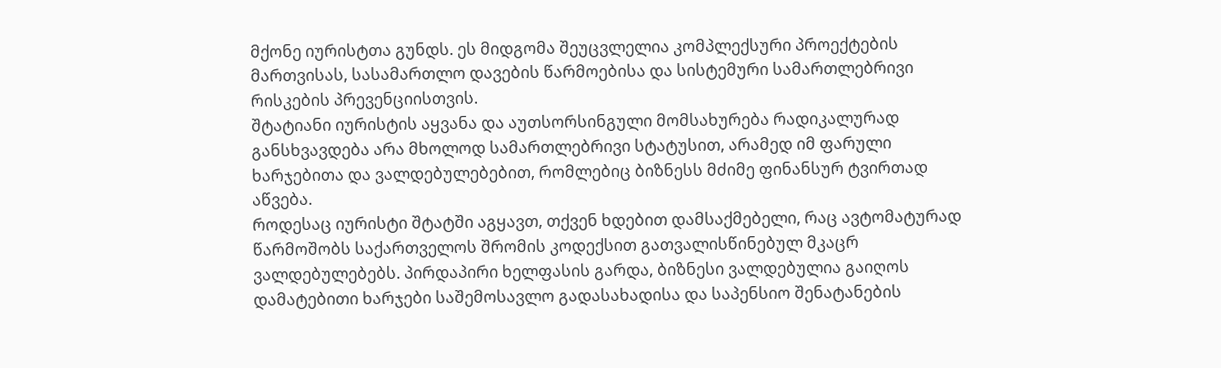მქონე იურისტთა გუნდს. ეს მიდგომა შეუცვლელია კომპლექსური პროექტების მართვისას, სასამართლო დავების წარმოებისა და სისტემური სამართლებრივი რისკების პრევენციისთვის.
შტატიანი იურისტის აყვანა და აუთსორსინგული მომსახურება რადიკალურად განსხვავდება არა მხოლოდ სამართლებრივი სტატუსით, არამედ იმ ფარული ხარჯებითა და ვალდებულებებით, რომლებიც ბიზნესს მძიმე ფინანსურ ტვირთად აწვება.
როდესაც იურისტი შტატში აგყავთ, თქვენ ხდებით დამსაქმებელი, რაც ავტომატურად წარმოშობს საქართველოს შრომის კოდექსით გათვალისწინებულ მკაცრ ვალდებულებებს. პირდაპირი ხელფასის გარდა, ბიზნესი ვალდებულია გაიღოს დამატებითი ხარჯები საშემოსავლო გადასახადისა და საპენსიო შენატანების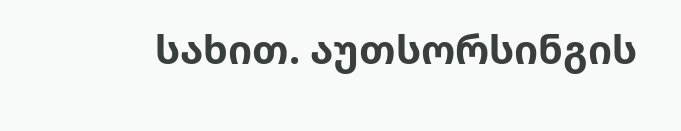სახით. აუთსორსინგის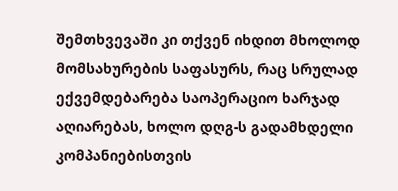შემთხვევაში კი თქვენ იხდით მხოლოდ მომსახურების საფასურს, რაც სრულად ექვემდებარება საოპერაციო ხარჯად აღიარებას, ხოლო დღგ-ს გადამხდელი კომპანიებისთვის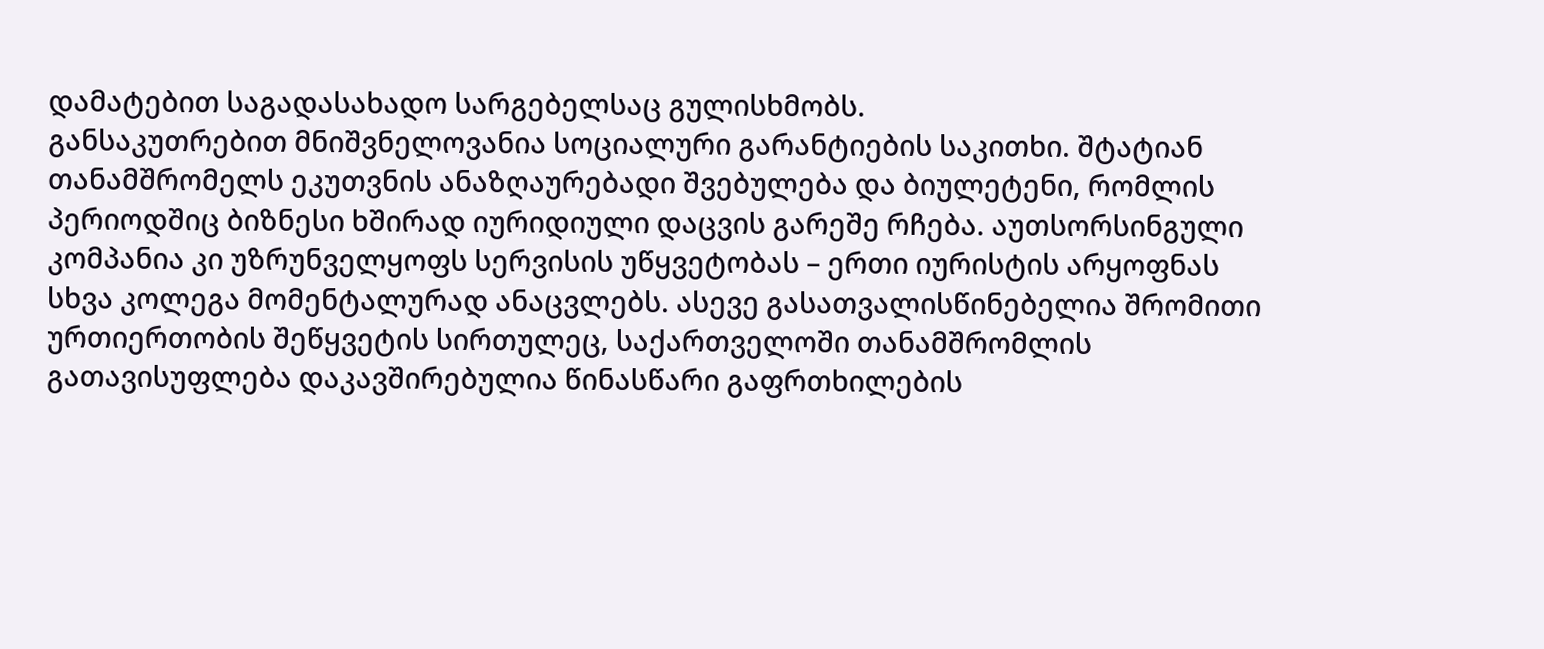დამატებით საგადასახადო სარგებელსაც გულისხმობს.
განსაკუთრებით მნიშვნელოვანია სოციალური გარანტიების საკითხი. შტატიან თანამშრომელს ეკუთვნის ანაზღაურებადი შვებულება და ბიულეტენი, რომლის პერიოდშიც ბიზნესი ხშირად იურიდიული დაცვის გარეშე რჩება. აუთსორსინგული კომპანია კი უზრუნველყოფს სერვისის უწყვეტობას – ერთი იურისტის არყოფნას სხვა კოლეგა მომენტალურად ანაცვლებს. ასევე გასათვალისწინებელია შრომითი ურთიერთობის შეწყვეტის სირთულეც, საქართველოში თანამშრომლის გათავისუფლება დაკავშირებულია წინასწარი გაფრთხილების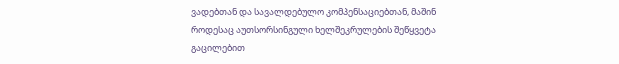ვადებთან და სავალდებულო კომპენსაციებთან, მაშინ როდესაც აუთსორსინგული ხელშეკრულების შეწყვეტა გაცილებით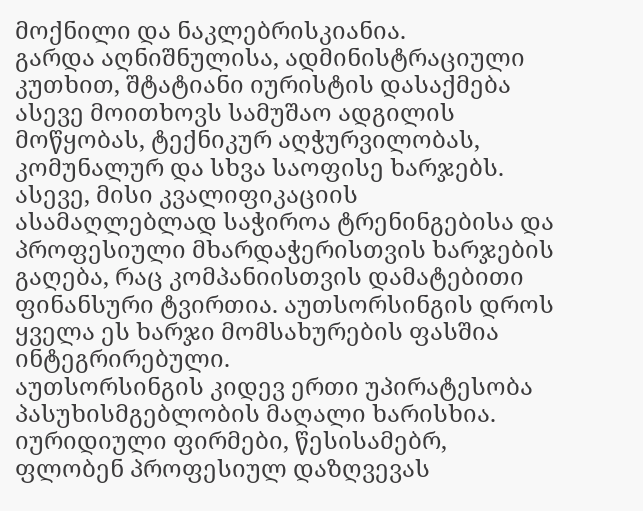მოქნილი და ნაკლებრისკიანია.
გარდა აღნიშნულისა, ადმინისტრაციული კუთხით, შტატიანი იურისტის დასაქმება ასევე მოითხოვს სამუშაო ადგილის მოწყობას, ტექნიკურ აღჭურვილობას, კომუნალურ და სხვა საოფისე ხარჯებს. ასევე, მისი კვალიფიკაციის ასამაღლებლად საჭიროა ტრენინგებისა და პროფესიული მხარდაჭერისთვის ხარჯების გაღება, რაც კომპანიისთვის დამატებითი ფინანსური ტვირთია. აუთსორსინგის დროს ყველა ეს ხარჯი მომსახურების ფასშია ინტეგრირებული.
აუთსორსინგის კიდევ ერთი უპირატესობა პასუხისმგებლობის მაღალი ხარისხია. იურიდიული ფირმები, წესისამებრ, ფლობენ პროფესიულ დაზღვევას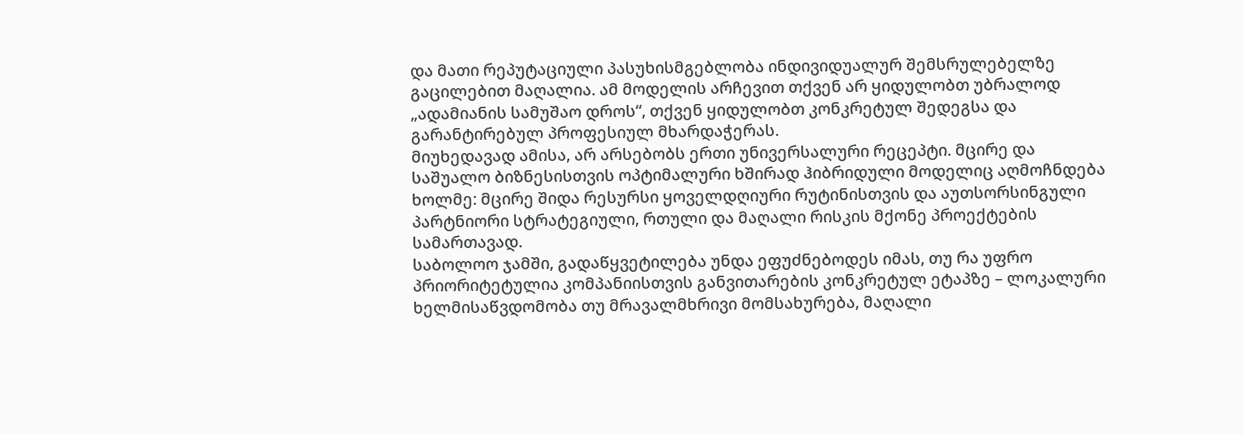და მათი რეპუტაციული პასუხისმგებლობა ინდივიდუალურ შემსრულებელზე გაცილებით მაღალია. ამ მოდელის არჩევით თქვენ არ ყიდულობთ უბრალოდ „ადამიანის სამუშაო დროს“, თქვენ ყიდულობთ კონკრეტულ შედეგსა და გარანტირებულ პროფესიულ მხარდაჭერას.
მიუხედავად ამისა, არ არსებობს ერთი უნივერსალური რეცეპტი. მცირე და საშუალო ბიზნესისთვის ოპტიმალური ხშირად ჰიბრიდული მოდელიც აღმოჩნდება ხოლმე: მცირე შიდა რესურსი ყოველდღიური რუტინისთვის და აუთსორსინგული პარტნიორი სტრატეგიული, რთული და მაღალი რისკის მქონე პროექტების სამართავად.
საბოლოო ჯამში, გადაწყვეტილება უნდა ეფუძნებოდეს იმას, თუ რა უფრო პრიორიტეტულია კომპანიისთვის განვითარების კონკრეტულ ეტაპზე – ლოკალური ხელმისაწვდომობა თუ მრავალმხრივი მომსახურება, მაღალი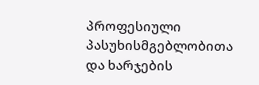პროფესიული პასუხისმგებლობითა და ხარჯების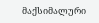მაქსიმალური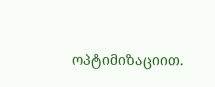ოპტიმიზაციით.